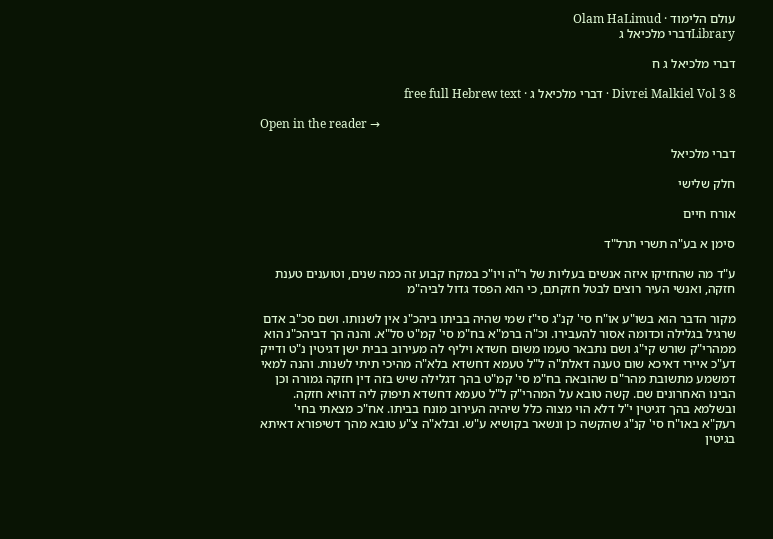עולם הלימוד · Olam HaLimud
Libraryדברי מלכיאל ג

דברי מלכיאל ג ח

Divrei Malkiel Vol 3 8 · דברי מלכיאל ג · free full Hebrew text

Open in the reader →

דברי מלכיאל

חלק שלישי

אורח חיים

סימן א בע"ה תשרי תרל"ד

ע"ד מה שהחזיקו איזה אנשים בעליות של ר"ה ויו"כ במקח קבוע זה כמה שנים, וטוענים טענת חזקה, ואנשי העיר רוצים לבטל חזקתם, כי הוא הפסד גדול לביה"מ

מקור הדבר הוא בשו"ע או"ח סי' קנ"ג סי"ז שמי שהיה בביתו ביהכ"נ אין לשנותו. ושם סכ"ב אדם שרגיל בגלילה וכדומה אסור להעבירו. וכ"ה ברמ"א בח"מ סי' קמ"ט סל"א. והנה הך דביהכ"נ הוא ממהרי"ק שורש קי"ג ושם נתבאר טעמו משום חשדא ויליף לה מעירוב בבית ישן דגיטין נ"ט ודייק דע"כ איירי דאיכא שום טענה דאלת"ה ל"ל טעמא דחשדא בלא"ה מהיכי תיתי לשנות. והנה למאי דמשמע מתשובת מהר"ם שהובאה בח"מ סי' קמ"ט בהך דגלילה שיש בזה דין חזקה גמורה וכן הבינו האחרונים שם. קשה טובא על המהרי"ק ל"ל טעמא דחשדא תיפוק ליה דהויא חזקה. ובשלמא בהך דגיטין י"ל דלא הוי מצוה כלל שיהיה העירוב מונח בביתו. אח"כ מצאתי בחי' רעק"א באו"ח סי' קנ"ג שהקשה כן ונשאר בקושיא ע"ש. ובלא"ה צ"ע טובא מהך דשיפורא דאיתא בגיטין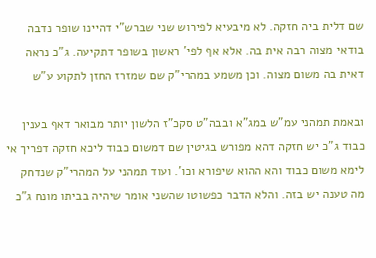שם דלית ביה חזקה. לא מיבעיא לפירוש שני שברש"י דהיינו שופר נדבה בודאי מצוה רבה אית בה. אלא אף לפי' ראשון בשופר דתקיעה. ג"כ נראה דאית בה משום מצוה. וכן משמע במהרי"ק שם שמזרז החזן לתקוע ע"ש

ובאמת תמהני עמ"ש במג"א ובבה"ט סקכ"ז הלשון יותר מבואר דאף בענין כבוד ג"כ יש חזקה דהא מפורש בגיטין שם דמשום כבוד ליכא חזקה דפריך אי לימא משום כבוד והא ההוא שיפורא וכו'. ועוד תמהני על המהרי"ק שנדחק מה טענה יש בזה. והלא הדבר כפשוטו שהשני אומר שיהיה בביתו מונח ג"כ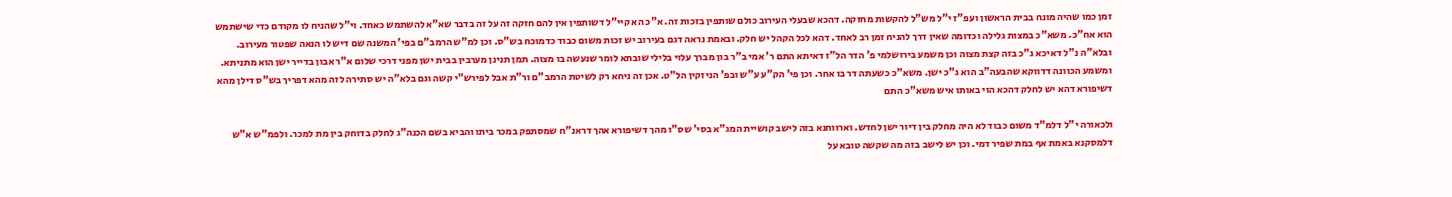זמן כמו שהיה מונח בבית הראשון ועפ"ז י"ל מש"ל להקשות מחזקה. דהכא שבעלי העירוב כולם שותפין בזכות זה. א"כ הא קיי"ל דשותפין אין להם חזקה זה על זה בדבר שא"א להשתמש כאחד. וי"ל שהניח לו מקודם כדי שישתמש הוא אח"כ. משא"כ במצות גלילה וכדומה שאין דרך להניח זמן רב לאחד. דהא לכל הקהל יש חלק. ובאמת נראה דגם בעירוב יש זכות משום כבוד כדמוכח בש"ס. וכן למ"ש הרמב"ם בפי' המשנה שם דיש לו הנאה שפטור מעירוב. ובלא"ה נ"ל דאיכא ג"כ בזה קצת מצוה וכן משמע בירושלמי פ' הדר הל"ז דאיתא התם ר' אמי ב"ר בון מברך עלוי בלילי שובתא לומר שנעשה בו מצוה. תמן תנינן מערבין בבית ישן מפני דרכי שלום א"ר אבון בדייר ישן הוא מתניתא. ומשמע הכוונה דדווקא שהבעה"ב הוא ג"כ ישן. משא"כ כשעתה דר בו אחר. וכן פי' הק"ע ע"ש ובפ' הניזקין הל"ט. אכן זה ניחא רק לשיטת הרמב"ם ור"ת אבל לפירש"י קשה וגם בלא"ה יש סתירה לזה מהא דפריך בש"ס דילן מהא דשיפורא דהא יש לחלק דהכא הוי באותו איש משא"כ התם

ולכאורה י"ל דלמ"ד משום כבוד לא היה מחלק בין דיור ישן לחדש. וארווחנא בזה לישב קושיית המג"א בסי' שס"ו מהך דשיפורא אהך דראנ"ח שמסתפק במכר ביתו והביא בשם הכנה"ג לחלק בדוחק בין מת למכר. ולפמ"ש א"ש דלמסקנא באמת אף במת שפיר דמי. וכן יש לישב בזה מה שקשה טובא על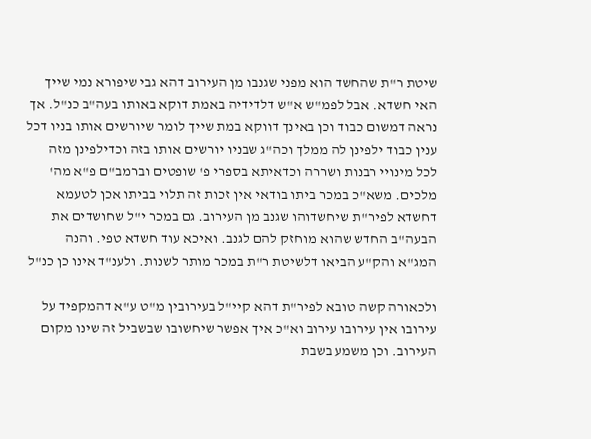שיטת ר"ת שהחשד הוא מפני שגנבו מן העירוב דהא גבי שיפורא נמי שייך האי חשדא. אבל לפמ"ש א"ש דלדידיה באמת דוקא באותו בעה"ב כנ"ל. אך נראה דמשום כבוד וכן באינך דווקא במת שייך לומר שיורשים אותו בניו דכל ענין כבוד ילפינן לה ממלך וכה"ג שבניו יורשים אותו בזה וכדילפינן מזה לכל מינויי רבנות ושררה וכדאיתא בספרי פ' שופטים וברמב"ם פ"א מה' מלכים. משא"כ במכר ביתו בודאי אין זכות זה תלוי בביתו אכן לטעמא דחשדא לפיר"ת שיחשדוהו שגנב מן העירוב. גם במכר י"ל שחושדים את הבעה"ב החדש שהוא מוחזק להם לגנב. ואיכא עוד חשדא טפי. והנה המג"א והק"ע הביאו דלשיטת ר"ת במכר מותר לשנות. ולענ"ד אינו כן כנ"ל

ולכאורה קשה טובא לפיר"ת דהא קיי"ל בעירובין מ"ט ע"א דהמקפיד על עירובו אין עירובו עירוב וא"כ איך אפשר שיחשובו שבשביל זה שינו מקום העירוב. וכן משמע בשבת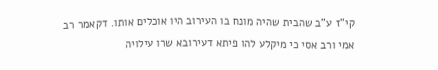קי"ז ע"ב שהבית שהיה מונח בו העירוב היו אוכלים אותו. דקאמר רב אמי ורב אסי כי מיקלע להו פיתא דעירובא שרו עילויה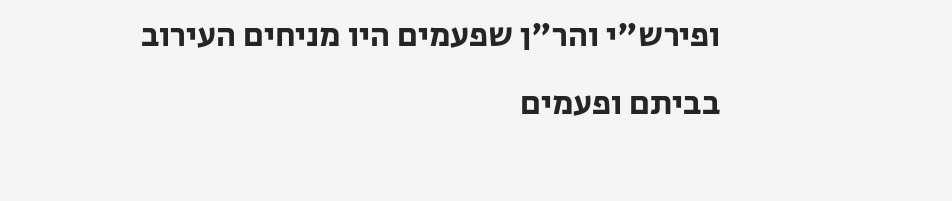ופירש"י והר"ן שפעמים היו מניחים העירוב בביתם ופעמים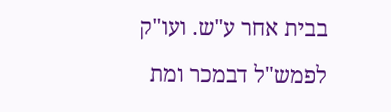בבית אחר ע"ש. ועו"ק לפמש"ל דבמכר ומת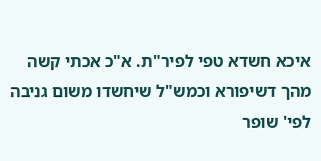איכא חשדא טפי לפיר"ת. א"כ אכתי קשה מהך דשיפורא וכמש"ל שיחשדו משום גניבה לפי' שופר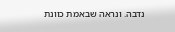נדבה. ונראה שבאמת כוונת